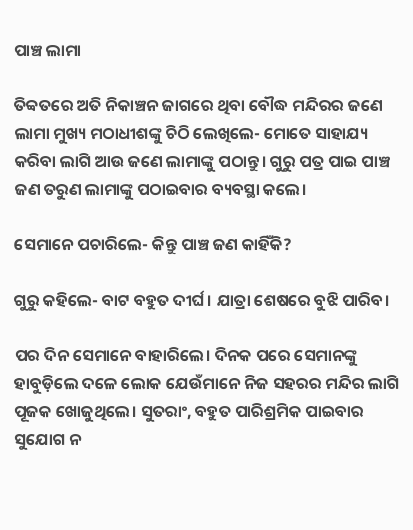ପାଞ୍ଚ ଲାମା

ତିବ୍ବତରେ ଅତି ନିକାଞ୍ଚନ ଜାଗରେ ଥିବା ବୌଦ୍ଧ ମନ୍ଦିରର ଜଣେ ଲାମା ମୁଖ୍ୟ ମଠାଧୀଶଙ୍କୁ ଚିଠି ଲେଖିଲେ- ମୋତେ ସାହାଯ୍ୟ କରିବା ଲାଗି ଆଉ ଜଣେ ଲାମାଙ୍କୁ ପଠାନ୍ତୁ। ଗୁରୁ ପତ୍ର ପାଇ ପାଞ୍ଚ ଜଣ ତରୁଣ ଲାମାଙ୍କୁ ପଠାଇବାର ବ୍ୟବସ୍ଥା କଲେ।

ସେମାନେ ପଚାରିଲେ- କିନ୍ତୁ ପାଞ୍ଚ ଜଣ କାହିଁକି?

ଗୁରୁ କହିଲେ- ବାଟ ବହୁତ ଦୀର୍ଘ। ଯାତ୍ରା ଶେଷରେ ବୁଝି ପାରିବ।

ପର ଦିନ ସେମାନେ ବାହାରିଲେ। ଦିନକ ପରେ ସେମାନଙ୍କୁ ହାବୁଡ଼ିଲେ ଦଳେ ଲୋକ ଯେଉଁମାନେ ନିଜ ସହରର ମନ୍ଦିର ଲାଗି ପୂଜକ ଖୋଜୁଥିଲେ। ସୁତରାଂ, ବହୁତ ପାରିଶ୍ରମିକ ପାଇବା‌ର ସୁଯୋଗ ନ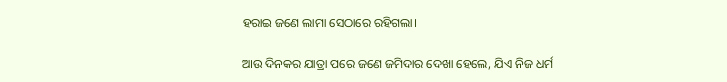ହରାଇ ଜଣେ ଲାମା ସେଠାରେ ରହିଗଲା।

ଆଉ ଦିନକର ଯାତ୍ରା ପରେ ଜଣେ ଜମିଦାର ଦେଖା ହେଲେ, ଯିଏ ନିଜ ଧର୍ମ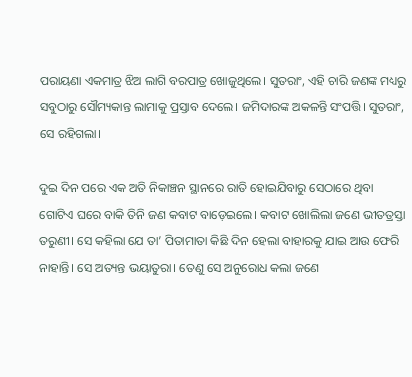ପରାୟଣା ଏକମାତ୍ର ଝିଅ ଲାଗି ବରପାତ୍ର ଖୋଜୁଥିଲେ। ସୁତରାଂ, ଏହି ଚାରି ଜଣଙ୍କ ମଧ୍ୟରୁ ସବୁଠାରୁ ସୌମ୍ୟକାନ୍ତ ଲାମାକୁ ପ୍ରସ୍ତାବ ଦେଲେ। ଜମିଦାରଙ୍କ ଅକଳନ୍ତି ସଂପତ୍ତି। ସୁତରାଂ, ସେ ରହିଗଲା।

ଦୁଇ ଦିନ ପରେ ଏକ ଅତି ନିକାଞ୍ଚନ ସ୍ଥାନରେ ରାତି ହୋଇଯିବାରୁ ସେଠାରେ ଥିବା ଗୋଟିଏ ଘରେ ବାକି ତିନି ଜଣ କବାଟ ବାଡ଼େଇଲେ। କବାଟ ଖୋଲିଲା ଜଣେ ଭୀତତ୍ରସ୍ତା ତରୁଣୀ। ‌ସେ କହିଲା ଯେ ତା’ ପିତାମାତା କିଛି ଦିନ ହେଲା ବାହାରକୁ ଯାଇ ଆଉ ଫେରି ନାହାନ୍ତି। ସେ ଅତ୍ୟନ୍ତ ଭୟାତୁରା। ତେଣୁ ସେ ଅନୁରୋଧ କଲା ଜଣେ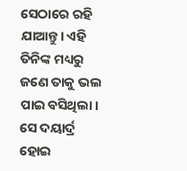ସେଠାରେ ରହି ଯାଆନ୍ତୁ। ଏହି ତିନିଙ୍କ ମଧ୍ୟରୁ ଜଣେ ତାକୁ ଭଲ ପାଇ ବସିଥିଲା। ସେ ଦୟାର୍ଦ୍ର ହୋଇ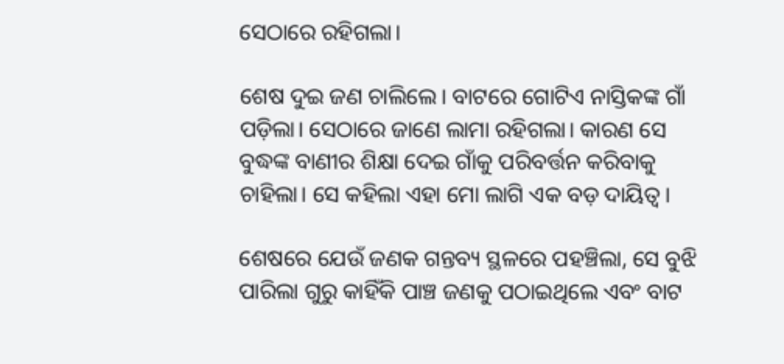ସେଠାରେ ରହିଗଲା।

ଶେଷ ଦୁଇ ଜଣ ଚାଲିଲେ। ବାଟରେ ଗୋଟିଏ ନାସ୍ତିକଙ୍କ ଗାଁ ପଡ଼ିଲା। ସେଠାରେ ଜାଣେ ଲାମା ରହିଗଲା। କାରଣ ସେ ବୁଦ୍ଧଙ୍କ ବାଣୀର ଶିକ୍ଷା ଦେଇ ଗାଁକୁ ପରିବର୍ତ୍ତନ କରିବାକୁ ଚାହିଲା। ସେ କହିଲା ଏହା ମୋ ଲାଗି ଏକ ବଡ଼ ଦାୟିତ୍ବ।

ଶେଷରେ ଯେଉଁ ଜଣକ ଗନ୍ତବ୍ୟ ସ୍ଥଳରେ ପହଞ୍ଚିଲା, ସେ ବୁଝି ପାରିଲା ଗୁରୁ କାହିଁକି ପାଞ୍ଚ ଜଣକୁ ପଠାଇଥିଲେ ଏବଂ ବାଟ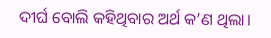ଦୀର୍ଘ ବୋଲି କହିଥିବାର ଅର୍ଥ କ’ଣ ଥିଲା।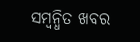ସମ୍ବନ୍ଧିତ ଖବର